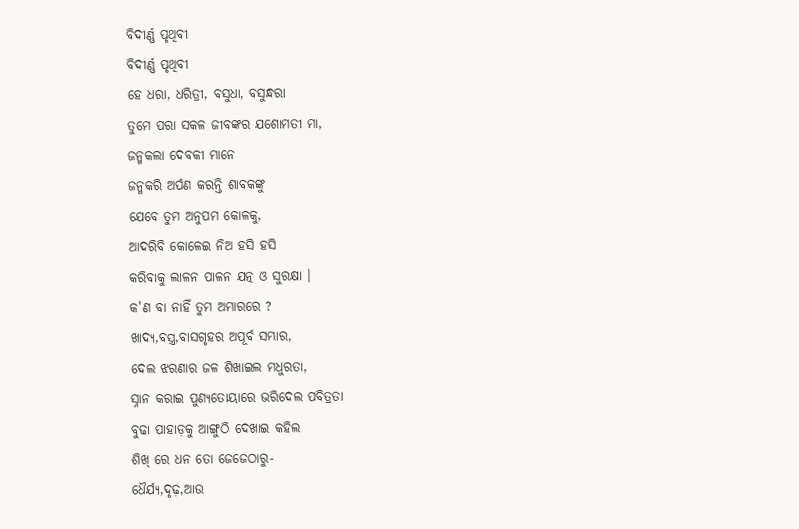ବିଦୀର୍ଣ୍ଣ ପୃଥିବୀ
ବିଦୀର୍ଣ୍ଣ ପୃଥିବୀ
ହେ ଧରା, ଧରିତ୍ରୀ, ବସୁଧା, ବସୁନ୍ଧରା
ତୁମେ ପରା ସକଳ ଜୀବଙ୍କର ଯଶୋମତୀ ମା,
ଜନ୍ମକଲା ଦେବକୀ ମାନେ
ଜନ୍ମକରି ଅର୍ପଣ କରନ୍ତି ଶାବକଙ୍କୁ
ଯେବେ ତୁମ ଅନୁପମ କୋଳକୁ,
ଆଦରିବି କୋଳେଇ ନିଅ ହସି ହସି
କରିବାକୁ ଲାଳନ ପାଳନ ଯତ୍ନ ଓ ସୁରକ୍ଷା ।
କ'ଣ ବା ନାହିଁ ତୁମ ଅମାରରେ ?
ଖାଦ୍ୟ,ବସ୍ତ୍ର,ବାସଗୃହର ଅପୂର୍ବ ସମ୍ଭାର,
ଦେଲ ଝରଣାର ଜଳ ଶିଖାଇଲ ମଧୁରତା,
ସ୍ନାନ କରାଇ ପୁଣ୍ୟତୋୟାରେ ଭରିଦେଲ ପବିତ୍ରତା
ବୁଢା ପାହାଡ଼କୁ ଆଙ୍ଗୁଠି ଦେଖାଇ କହିଲ
ଶିଖ୍ ରେ ଧନ ତୋ ଜେଜେଠାରୁ-
ଧୈର୍ଯ୍ୟ,ଦୃଢ଼,ଆଉ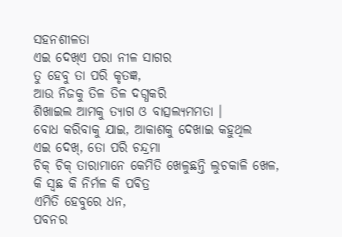ସହନଶୀଳତା
ଏଇ ଦେଖ୍ଏ ପରା ନୀଳ ସାଗର
ତୁ ହେବୁ ତା ପରି କୃତଜ୍ଞ,
ଆଉ ନିଜକୁ ତିଳ ତିଳ ଦଗ୍ଧକରି
ଶିଖାଇଲ ଆମକୁ ତ୍ୟାଗ ଓ ବାତ୍ସଲ୍ୟମମତା ।
ବୋଧ କରିବାକୁ ଯାଇ, ଆକାଶକୁ ଦେଖାଇ କହୁଥିଲ
ଏଇ ଦେଖ୍, ତୋ ପରି ଚନ୍ଦ୍ରମା
ଚିକ୍ ଚିକ୍ ତାରାମାନେ କେମିତି ଖେଳୁଛନ୍ତି ଲୁଚକାଳି ଖେଳ,
କି ସ୍ଵଛ କି ନିର୍ମଳ କି ପଵିତ୍ର
ଏମିତି ହେବୁରେ ଧନ,
ପବନର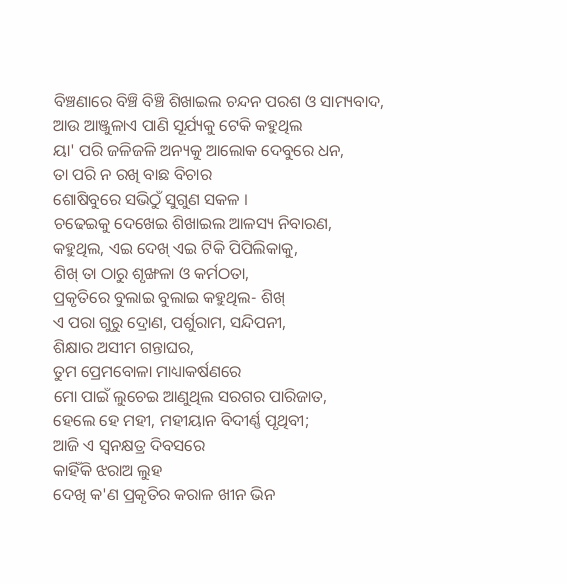ବିଞ୍ଚଣାରେ ବିଞ୍ଚି ବିଞ୍ଚି ଶିଖାଇଲ ଚନ୍ଦନ ପରଶ ଓ ସାମ୍ୟବାଦ,
ଆଉ ଆଞ୍ଜୁଳାଏ ପାଣି ସୂର୍ଯ୍ୟକୁ ଟେକି କହୁଥିଲ
ୟା' ପରି ଜଳିଜଳି ଅନ୍ୟକୁ ଆଲୋକ ଦେବୁରେ ଧନ,
ତା ପରି ନ ରଖି ବାଛ ବିଚାର
ଶୋଷିବୁରେ ସଭିଠୁଁ ସୁଗୁଣ ସକଳ ।
ଚଢେଇକୁ ଦେଖେଇ ଶିଖାଇଲ ଆଳସ୍ୟ ନିବାରଣ,
କହୁଥିଲ, ଏଇ ଦେଖ୍ ଏଇ ଟିକି ପିପିଲିକାକୁ,
ଶିଖ୍ ତା ଠାରୁ ଶୃଙ୍ଖଳା ଓ କର୍ମଠତା,
ପ୍ରକୃତିରେ ବୁଲାଇ ବୁଲାଇ କହୁଥିଲ- ଶିଖ୍
ଏ ପରା ଗୁରୁ ଦ୍ରୋଣ, ପର୍ଶୁରାମ, ସନ୍ଦିପନୀ,
ଶିକ୍ଷାର ଅସୀମ ଗନ୍ତାଘର,
ତୁମ ପ୍ରେମବୋଳା ମାଧ୍ୟାକର୍ଷଣରେ
ମୋ ପାଇଁ ଲୁଚେଇ ଆଣୁଥିଲ ସରଗର ପାରିଜାତ,
ହେଲେ ହେ ମହୀ, ମହୀୟାନ ବିଦୀର୍ଣ୍ଣ ପୃଥିବୀ;
ଆଜି ଏ ସ୍ଵନକ୍ଷତ୍ର ଦିବସରେ
କାହିଁକି ଝରାଅ ଲୁହ
ଦେଖି କ'ଣ ପ୍ରକୃତିର କରାଳ ଖୀନ ଭିନ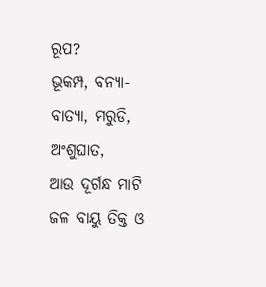ରୂପ?
ଭୂକମ୍ପ, ବନ୍ୟା-ବାତ୍ୟା, ମରୁଡି, ଅଂଶୁଘାତ,
ଆଉ ଦୂର୍ଗନ୍ଧ ମାଟି ଜଳ ବାୟୁ ତିକ୍ତ ଓ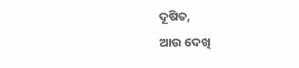ଦୂଷିତ,
ଆଉ ଦେଖି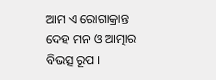ଆମ ଏ ରୋଗାକ୍ରାନ୍ତ ଦେହ ମନ ଓ ଆତ୍ମାର ବିଭତ୍ସ ରୂପ ।